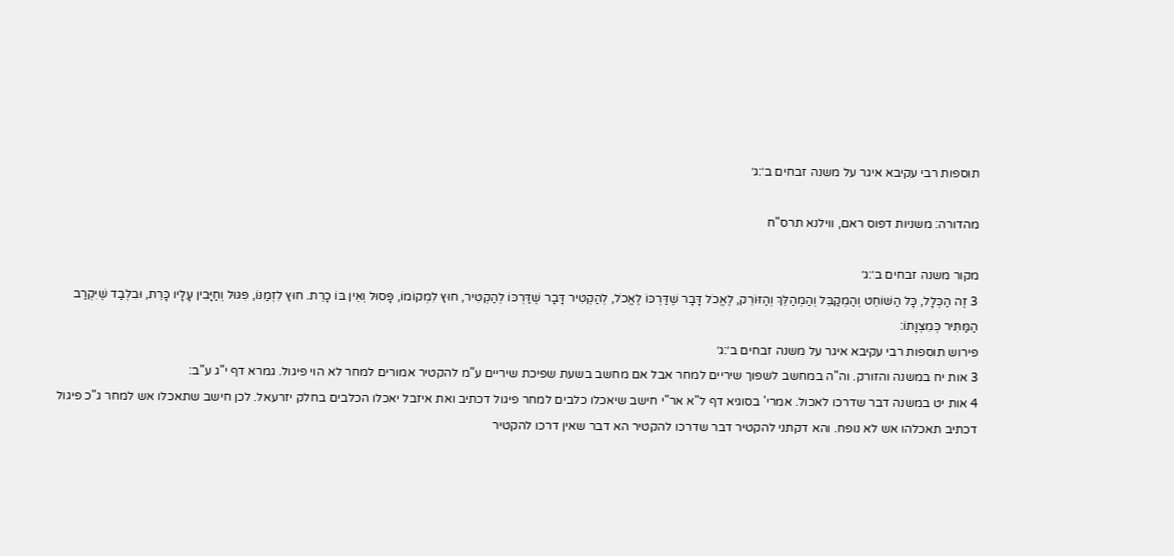תוספות רבי עקיבא איגר על משנה זבחים ב׳:ג׳

מהדורה: משניות דפוס ראם, ווילנא תרס"ח

מקור משנה זבחים ב׳:ג׳
3 זֶה הַכְּלָל, כָּל הַשּׁוֹחֵט וְהַמְקַבֵּל וְהַמְהַלֵּךְ וְהַזּוֹרֵק, לֶאֱכֹל דָּבָר שֶׁדַּרְכּוֹ לֶאֱכֹל, לְהַקְטִיר דָּבָר שֶׁדַּרְכּוֹ לְהַקְטִיר, חוּץ לִמְקוֹמוֹ, פָּסוּל וְאֵין בּוֹ כָרֵת. חוּץ לִזְמַנּוֹ, פִּגּוּל וְחַיָּבִין עָלָיו כָּרֵת, וּבִלְבַד שֶׁיִּקְרַב הַמַּתִּיר כְּמִצְוָתוֹ:
פירוש תוספות רבי עקיבא איגר על משנה זבחים ב׳:ג׳
3 אות יח במשנה והזורק. וה"ה במחשב לשפוך שיריים למחר אבל אם מחשב בשעת שפיכת שיריים ע"מ להקטיר אמורים למחר לא הוי פיגול. גמרא דף י"ג ע"ב:
4 אות יט במשנה דבר שדרכו לאכול. אמרי' בסוגיא דף ל"א אר"י חישב שיאכלו כלבים למחר פיגול דכתיב ואת איזבל יאכלו הכלבים בחלק יזרעאל. לכן חישב שתאכלו אש למחר ג"כ פיגול דכתיב תאכלהו אש לא נופח. והא דקתני להקטיר דבר שדרכו להקטיר הא דבר שאין דרכו להקטיר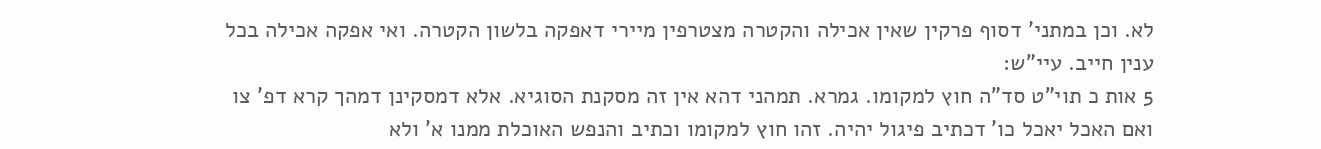לא. וכן במתני' דסוף פרקין שאין אכילה והקטרה מצטרפין מיירי דאפקה בלשון הקטרה. ואי אפקה אכילה בכל ענין חייב. עיי"ש:
5 אות כ תוי"ט סד"ה חוץ למקומו. גמרא. תמהני דהא אין זה מסקנת הסוגיא. אלא דמסקינן דמהך קרא דפ' צו ואם האכל יאכל כו' דכתיב פיגול יהיה. זהו חוץ למקומו וכתיב והנפש האוכלת ממנו א' ולא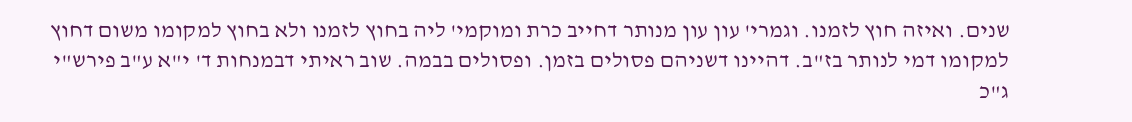שנים. ואיזה חוץ לזמנו. וגמרי' עון עון מנותר דחייב כרת ומוקמי' ליה בחוץ לזמנו ולא בחוץ למקומו משום דחוץ למקומו דמי לנותר בז"ב. דהיינו דשניהם פסולים בזמן. ופסולים בבמה. שוב ראיתי דבמנחות ד' י"א ע"ב פירש"י ג"כ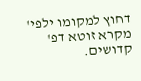דחוץ למקומו ילפי' מקרא זוטא דפ' קדושים.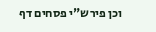וכן פירש"י פסחים דף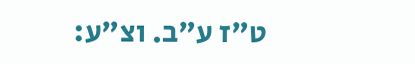ט"ז ע"ב. וצ"ע: